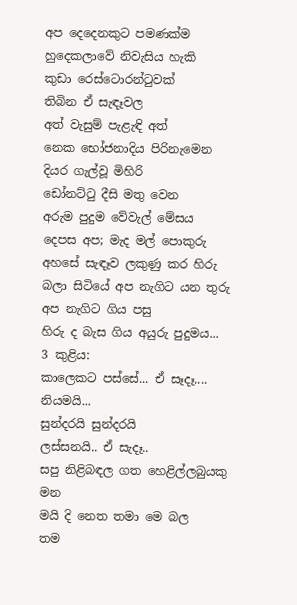අප දෙදෙනකුට පමණක්ම
හුදෙකලාවේ නිවැසිය හැකි
කුඩා රෙස්ටොරන්ටුවක්
තිබින ඒ සැඳෑවල
අත් වැසුම් පැළැඳි අත්
නෙක භෝජනාදිය පිරිනැමෙන
දියර ගැල්වූ මිහිරි
ඩෝනට්ටු දීසි මතු වෙන
අරුම පුදුම වේවැල් මේසය
දෙපස අප; මැද මල් පොකුරු
අහසේ සැඳෑව ලකුණු කර හිරු
බලා සිටියේ අප නැගිට යන තුරු
අප නැගිට ගිය පසු
හිරු ද බැස ගිය අයුරු පුදුමය...
3 කුළිය:
කාලෙකට පස්සේ... ඒ සෑදෑ.... නියමයි...
සුන්දරයි සුන්දරයි
ලස්සනයි.. ඒ සැදෑ..
සපු නිළිබඳල ගත හෙළිල්ලබුයකු මන
මයි දි නෙත තමා මෙ බල
තම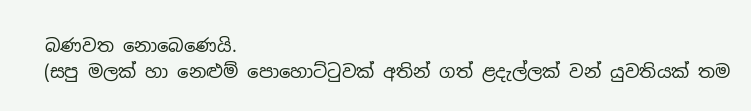බණවත නොබෙණෙයි.
(සපු මලක් හා නෙළුම් පොහොට්ටුවක් අතින් ගත් ළදැල්ලක් වන් යුවතියක් තම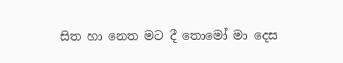සිත හා නෙත මට දී තොමෝ මා දෙස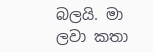බලයි. මා ලවා කතා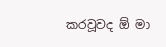කරවූවද ඕ මා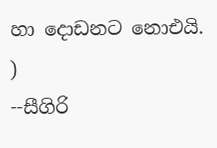හා දොඩනට නොඑයි. )
--සීගිරි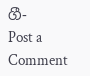ගී-
Post a Comment